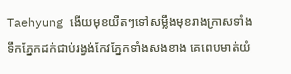Taehyung ងើយមុខយឺតៗទៅសម្លឹងមុខរាងក្រាសទាំងទឹកភ្នែកដក់ជាប់រង្វង់កែវភ្នែកទាំងសងខាង គេពេបមាត់យំ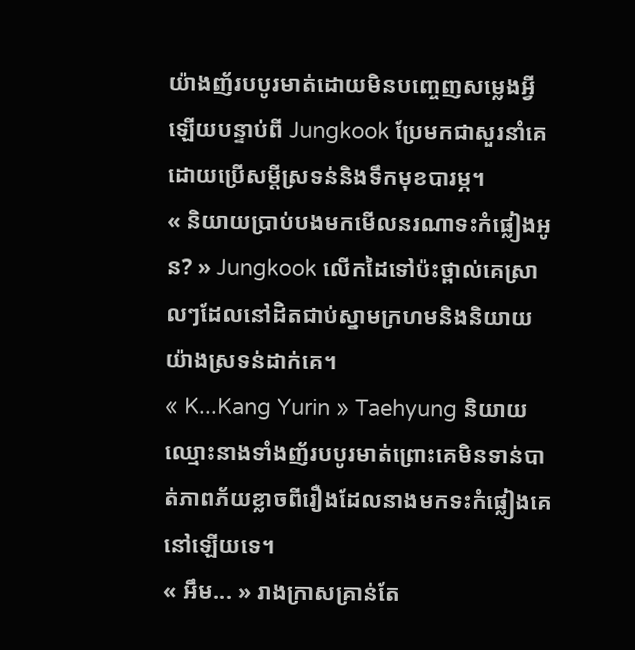យ៉ាងញ័របបូរមាត់ដោយមិនបញ្ចេញសម្លេងអ្វីឡើយបន្ទាប់ពី Jungkook ប្រែមកជាសួរនាំគេដោយប្រើសម្ដីស្រទន់និងទឹកមុខបារម្ភ។
« និយាយប្រាប់បងមកមើលនរណាទះកំផ្លៀងអូន? » Jungkook លើកដៃទៅប៉ះថ្ពាល់គេស្រាលៗដែលនៅដិតជាប់ស្នាមក្រហមនិងនិយាយយ៉ាងស្រទន់ដាក់គេ។
« K...Kang Yurin » Taehyung និយាយឈ្មោះនាងទាំងញ័របបូរមាត់ព្រោះគេមិនទាន់បាត់ភាពភ័យខ្លាចពីរឿងដែលនាងមកទះកំផ្លៀងគេនៅឡើយទេ។
« អឹម... » រាងក្រាសគ្រាន់តែ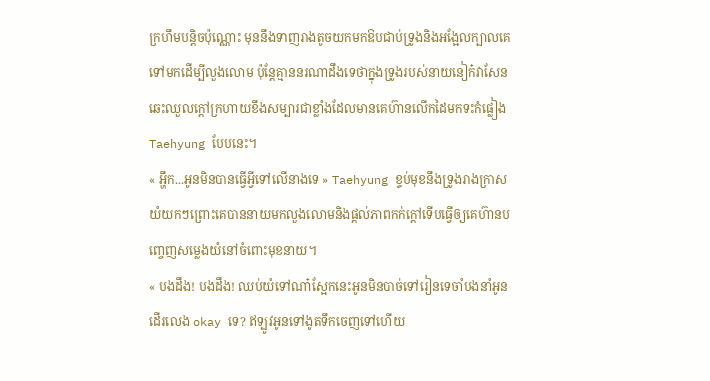ក្រហឹមបន្តិចប៉ុណ្ណោះ មុននឹងទាញរាងតូចយកមកឱបជាប់ទ្រូងនិងអង្អែលក្បាលគេទៅមកដើម្បីលួងលោម ប៉ុន្តែគ្មាននរណាដឹងទេថាក្នុងទ្រូងរបស់នាយនៀក៎វាសែនឆេះឈួលក្ដៅក្រហាយខឹងសម្បារជាខ្លាំងដែលមានគេហ៊ានលើកដៃមកទះកំផ្លៀង Taehyung បែបនេះ។
« អ្ហឹក...អូនមិនបានធ្វើអ្វីទៅលើនាងទេ » Taehyung ខ្ទប់មុខនឹងទ្រូងរាងក្រាសយំយកៗព្រោះគេបាននាយមកលួងលោមនិងផ្ដល់ភាពកក់ក្ដៅទើបធ្វើឲ្យគេហ៊ានបញ្ចេញសម្លេងយំនៅចំពោះមុខនាយ។
« បងដឹង! បងដឹង! ឈប់យំទៅណា៎ស្អែកនេះអូនមិនបាច់ទៅរៀនទេចាំបងនាំអូនដើរលេង okay ទេ? ឥឡូវអូនទៅងូតទឹកចេញទៅហើយ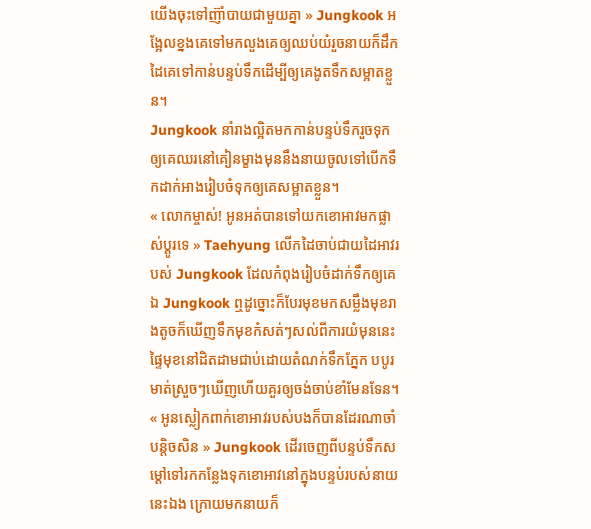យើងចុះទៅញ៊ាំបាយជាមួយគ្នា » Jungkook អង្អែលខ្នងគេទៅមកលួងគេឲ្យឈប់យំរួចនាយក៏ដឹកដៃគេទៅកាន់បន្ទប់ទឹកដើម្បីឲ្យគេងូតទឹកសម្អាតខ្លួន។
Jungkook នាំរាងល្អិតមកកាន់បន្ទប់ទឹករួចទុកឲ្យគេឈរនៅគៀនម្ខាងមុននឹងនាយចូលទៅបើកទឹកដាក់អាងរៀបចំទុកឲ្យគេសម្អាតខ្លួន។
« លោកម្ចាស់! អូនអត់បានទៅយកខោអាវមកផ្លាស់ប្ដូរទេ » Taehyung លើកដៃចាប់ជាយដៃអាវរបស់ Jungkook ដែលកំពុងរៀបចំដាក់ទឹកឲ្យគេឯ Jungkook ឮដូច្នោះក៏បែរមុខមកសម្លឹងមុខរាងតូចក៏ឃើញទឹកមុខកំសត់ៗសល់ពីការយំមុននេះ ផ្ទៃមុខនៅដិតដាមជាប់ដោយតំណក់ទឹកភ្នែក បបូរមាត់ស្រួចៗឃើញហើយគួរឲ្យចង់ចាប់ខាំមែនទែន។
« អូនស្លៀកពាក់ខោអាវរបស់បងក៏បានដែរណាចាំបន្តិចសិន » Jungkook ដើរចេញពីបន្ទប់ទឹកសម្ដៅទៅរកកន្លែងទុកខោអាវនៅក្នុងបន្ទប់របស់នាយនេះឯង ក្រោយមកនាយក៏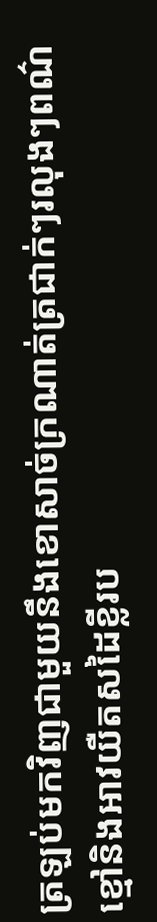ត្រឡប់មកវិញជាមួយនឹងខោសាច់ក្រណាត់ត្រជាក់ៗរលុងៗពណ៌ខ្មៅនិងអាវយឺតសដៃខ្លីរប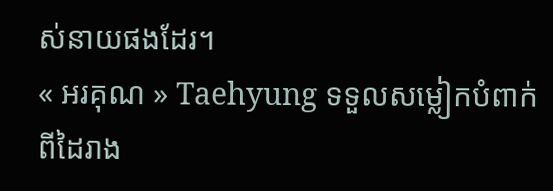ស់នាយផងដែរ។
« អរគុណ » Taehyung ទទួលសម្លៀកបំពាក់ពីដៃរាង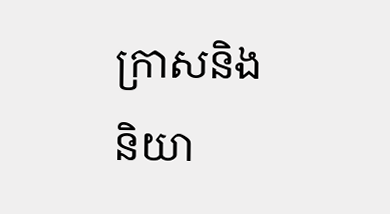ក្រាសនិងនិយា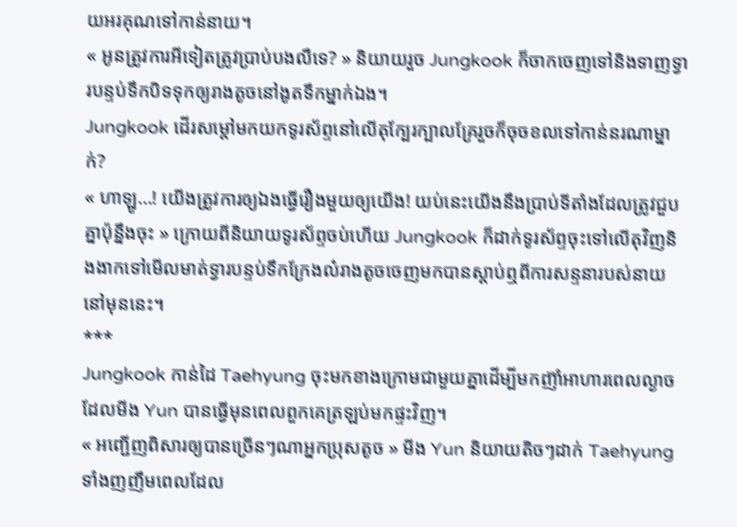យអរគុណទៅកាន់នាយ។
« អូនត្រូវការអីទៀតត្រូវប្រាប់បងលឺទេ? » និយាយរួច Jungkook ក៏ចាកចេញទៅនិងទាញទ្វារបន្ទប់ទឹកបិទទុកឲ្យរាងតូចនៅងូតទឹកម្នាក់ឯង។
Jungkook ដើរសម្ដៅមកយកទូរស័ព្ទនៅលើតុក្បែរក្បាលគ្រែរួចក៏ចុចខលទៅកាន់នរណាម្នាក់?
« ហាឡូ...! យើងត្រូវការឲ្យឯងធ្វើរឿងមួយឲ្យយើង! យប់នេះយើងនឹងប្រាប់ទីតាំងដែលត្រូវជួបគ្នាប៉ុន្នឹងចុះ » ក្រោយពីនិយាយទូរស័ព្ទចប់ហើយ Jungkook ក៏ដាក់ទូរស័ព្ទចុះទៅលើតុវិញនិងងាកទៅមើលមាត់ទ្វារបន្ទប់ទឹកក្រែងល៎រាងតូចចេញមកបានស្ដាប់ឮពីការសន្ទនារបស់នាយនៅមុននេះ។
***
Jungkook កាន់ដៃ Taehyung ចុះមកខាងក្រោមជាមួយគ្នាដើម្បីមកញ៊ាំអាហារពេលល្ងាចដែលមីង Yun បានធ្វើមុនពេលពួកគេត្រឡប់មកផ្ទះវិញ។
« អញ្ជើញពិសារឲ្យបានច្រើនៗណាអ្នកប្រុសតូច » មីង Yun និយាយតិចៗដាក់ Taehyung ទាំងញញឹមពេលដែល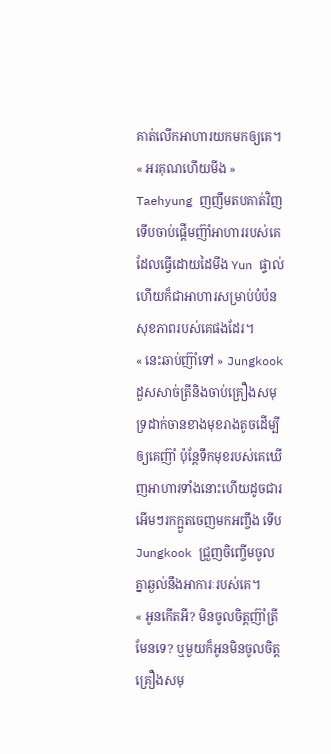គាត់លើកអាហារយកមកឲ្យគេ។
« អរគុណហើយមីង » Taehyung ញញឹមតបគាត់វិញទើបចាប់ផ្ដើមញ៊ាំអាហាររបស់គេដែលធ្វើដោយដៃមីង Yun ផ្ទាល់ហើយក៏ជាអាហារសម្រាប់បំប៉នសុខភាពរបស់គេផងដែរ។
« នេះឆាប់ញ៊ាំទៅ » Jungkook ដួសសាច់ត្រីនិងចាប់គ្រឿងសមុទ្រដាក់ចានខាងមុខរាងតូចដើម្បីឲ្យគេញ៊ាំ ប៉ុន្តែទឹកមុខរបស់គេឃើញអាហារទាំងនោះហើយដូចជារអើមៗរកក្អួតចេញមកអញ្ចឹង ទើប Jungkook ជ្រួញចិញ្ចើមចូលគ្នាឆ្ងល់នឹងអាការៈរបស់គេ។
« អូនកើតអី? មិនចូលចិត្តញ៊ាំត្រីមែនទេ? ឬមួយក៏អូនមិនចូលចិត្តគ្រឿងសមុ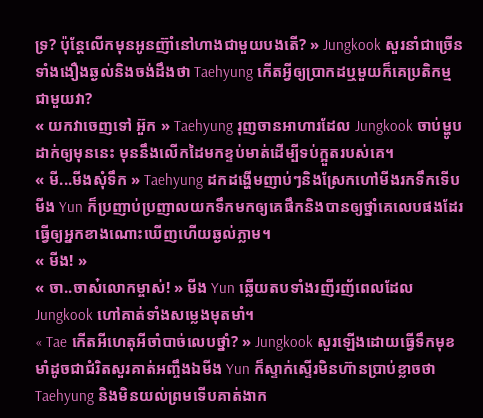ទ្រ? ប៉ុន្តែលើកមុនអូនញ៊ាំនៅហាងជាមួយបងតើ? » Jungkook សួរនាំជាច្រើនទាំងងឿងឆ្ងល់និងចង់ដឹងថា Taehyung កើតអ្វីឲ្យប្រាកដឬមួយក៏គេប្រតិកម្មជាមួយវា?
« យកវាចេញទៅ អ៊ួក » Taehyung រុញចានអាហារដែល Jungkook ចាប់ម្ហូបដាក់ឲ្យមុននេះ មុននឹងលើកដៃមកខ្ទប់មាត់ដើម្បីទប់ក្អួតរបស់គេ។
« មី...មីងសុំទឹក » Taehyung ដកដង្ហើមញាប់ៗនិងស្រែកហៅមីងរកទឹកទើបមីង Yun ក៏ប្រញាប់ប្រញាលយកទឹកមកឲ្យគេផឹកនិងបានឲ្យថ្នាំគេលេបផងដែរធ្វើឲ្យអ្នកខាងណោះឃើញហើយឆ្ងល់ភ្លាម។
« មីង! »
« ចា..ចាស៎លោកម្ចាស់! » មីង Yun ឆ្លើយតបទាំងរញីរញ័ពេលដែល Jungkook ហៅគាត់ទាំងសម្លេងមុតមាំ។
« Tae កើតអីហេតុអីចាំបាច់លេបថ្នាំ? » Jungkook សួរឡើងដោយធ្វើទឹកមុខមាំដូចជាជំរិតសួរគាត់អញ្ចឹងឯមីង Yun ក៏ស្ទាក់ស្ទើរមិនហ៊ានប្រាប់ខ្លាចថា Taehyung និងមិនយល់ព្រមទើបគាត់ងាក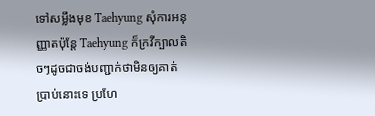ទៅសម្លឹងមុខ Taehyung សុំការអនុញ្ញាតប៉ុន្តែ Taehyung ក៏ក្រវីក្បាលតិចៗដូចជាចង់បញ្ជាក់ថាមិនឲ្យគាត់ប្រាប់នោះទេ ប្រហែ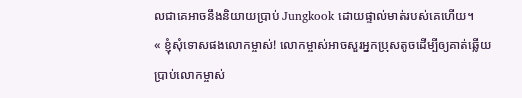លជាគេអាចនឹងនិយាយប្រាប់ Jungkook ដោយផ្ទាល់មាត់របស់គេហើយ។
« ខ្ញុំសុំទោសផងលោកម្ចាស់! លោកម្ចាស់អាចសួរអ្នកប្រុសតូចដើម្បីឲ្យគាត់ឆ្លើយប្រាប់លោកម្ចាស់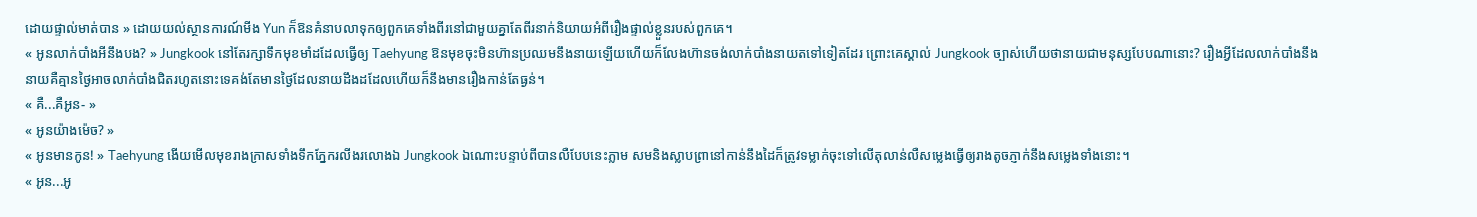ដោយផ្ទាល់មាត់បាន » ដោយយល់ស្ថានការណ៍មីង Yun ក៏ឱនគំនាបលាទុកឲ្យពួកគេទាំងពីរនៅជាមួយគ្នាតែពីរនាក់និយាយអំពីរឿងផ្ទាល់ខ្លួនរបស់ពួកគេ។
« អូនលាក់បាំងអីនឹងបង? » Jungkook នៅតែរក្សាទឹកមុខមាំដដែលធ្វើឲ្យ Taehyung ឱនមុខចុះមិនហ៊ានប្រឈមនឹងនាយឡើយហើយក៏លែងហ៊ានចង់លាក់បាំងនាយតទៅទៀតដែរ ព្រោះគេស្គាល់ Jungkook ច្បាស់ហើយថានាយជាមនុស្សបែបណានោះ? រឿងអ្វីដែលលាក់បាំងនឹងនាយគឺគ្មានថ្ងៃអាចលាក់បាំងជិតរហូតនោះទេគង់តែមានថ្ងៃដែលនាយដឹងដដែលហើយក៏នឹងមានរឿងកាន់តែធ្ងន់។
« គឺ...គឺអូន- »
« អូនយ៉ាងម៉េច? »
« អូនមានកូន! » Taehyung ងើយមើលមុខរាងក្រាសទាំងទឹកភ្នែករលីងរលោងឯ Jungkook ឯណោះបន្ទាប់ពីបានលឺបែបនេះភ្លាម សមនិងស្លាបព្រានៅកាន់នឹងដៃក៏ត្រូវទម្លាក់ចុះទៅលើតុលាន់លឺសម្លេងធ្វើឲ្យរាងតូចភ្ញាក់នឹងសម្លេងទាំងនោះ។
« អូន...អូ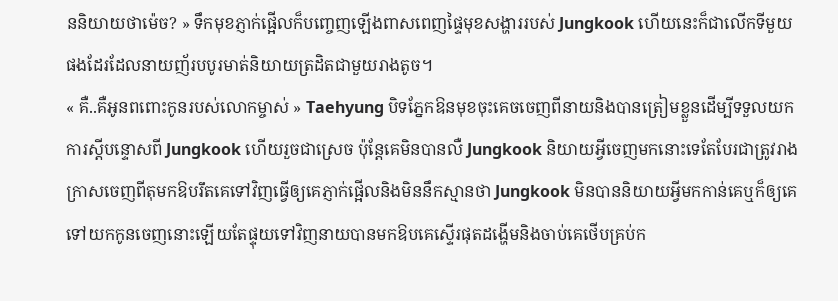ននិយាយថាម៉េច? » ទឹកមុខភ្ញាក់ផ្អើលក៏បញ្ចេញឡើងពាសពេញផ្ទៃមុខសង្ហាររបស់ Jungkook ហើយនេះក៏ជាលើកទីមួយផងដែរដែលនាយញ័របបូរមាត់និយាយត្រដិតជាមួយរាងតូច។
« គឺ..គឺអូនពពោះកូនរបស់លោកម្ចាស់ » Taehyung បិទភ្នែកឱនមុខចុះគេចចេញពីនាយនិងបានត្រៀមខ្លួនដើម្បីទទួលយកការស្ដីបន្ទោសពី Jungkook ហើយរួចជាស្រេច ប៉ុន្តែគេមិនបានលឺ Jungkook និយាយអ្វីចេញមកនោះទេតែបែរជាត្រូវរាងក្រាសចេញពីតុមកឱបរឹតគេទៅវិញធ្វើឲ្យគេភ្ញាក់ផ្អើលនិងមិននឹកស្មានថា Jungkook មិនបាននិយាយអ្វីមកកាន់គេឬក៏ឲ្យគេទៅយកកូនចេញនោះឡើយតែផ្ទុយទៅវិញនាយបានមកឱបគេស្ទើរផុតដង្ហើមនិងចាប់គេថើបគ្រប់ក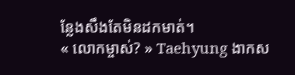ន្លែងសឹងតែមិនដកមាត់។
« លោកម្ចាស់? » Taehyung ងាកស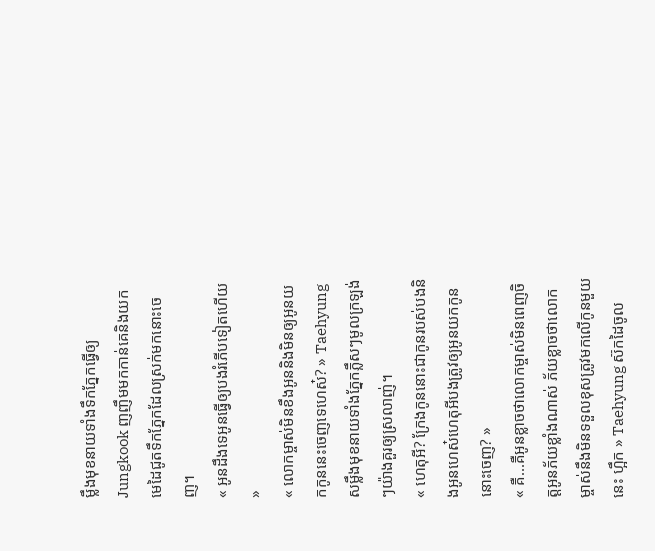ម្លឹងមុខនាយទាំងទឹកភ្នែកធ្វើឲ្យ Jungkook ញញឹមមកកាន់គេនិងយកមេដៃជូតទឹកភ្នែកដែលស្រក់មកនោះចេញ។
« អូនដឹងទេអូនធ្វើឲ្យបងរំភើបទៀតហើយ »
« លោកម្ចាស់មិនខឹងអូននិងមិនឲ្យអូនយកកូននេះចេញទេហេស៎? » Taehyung សម្លឹងមុខនាយទាំងភ្នែកភ្លឹសៗមូលក្រឡង់ៗយ៉ាងគួរឲ្យស្រលាញ់។
« ហេតុអី? ក្រែងកូននោះជាកូនរបស់បងនិងអូនហេស៎ហេតុអីបងត្រូវឲ្យអូនយកកូននោះចេញ? »
« គឺ...គឺអូនខ្លាចថាលោកម្ចាស់មិនពេញចិត្តអូនភ័យខ្លាំងណាស់ ភ័យខ្លាចថាលោកម្ចាស់នឹងមិនទទួលខុសត្រូវមកលើកូនមួយនេះ ហ្អឹក » Taehyung ស៊កដៃចូល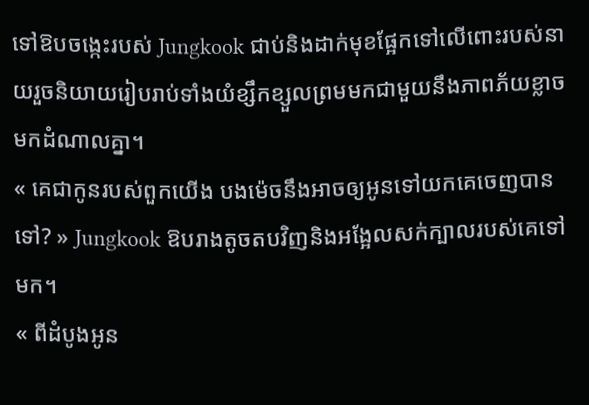ទៅឱបចង្កេះរបស់ Jungkook ជាប់និងដាក់មុខផ្អែកទៅលើពោះរបស់នាយរួចនិយាយរៀបរាប់ទាំងយំខ្សឹកខ្សួលព្រមមកជាមួយនឹងភាពភ័យខ្លាចមកដំណាលគ្នា។
« គេជាកូនរបស់ពួកយើង បងម៉េចនឹងអាចឲ្យអូនទៅយកគេចេញបានទៅ? » Jungkook ឱបរាងតូចតបវិញនិងអង្អែលសក់ក្បាលរបស់គេទៅមក។
« ពីដំបូងអូន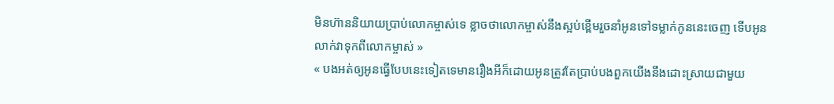មិនហ៊ាននិយាយប្រាប់លោកម្ចាស់ទេ ខ្លាចថាលោកម្ចាស់នឹងស្អប់ខ្ពើមរួចនាំអូនទៅទម្លាក់កូននេះចេញ ទើបអូនលាក់វាទុកពីលោកម្ចាស់ »
« បងអត់ឲ្យអូនធ្វើបែបនេះទៀតទេមានរឿងអីក៏ដោយអូនត្រូវតែប្រាប់បងពួកយើងនឹងដោះស្រាយជាមួយ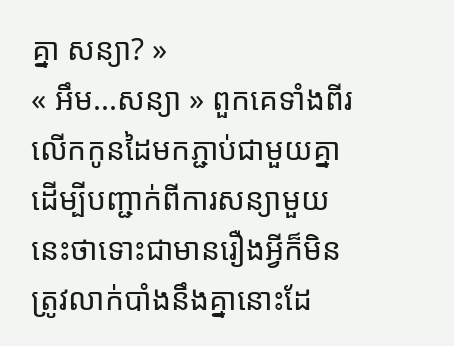គ្នា សន្យា? »
« អឹម...សន្យា » ពួកគេទាំងពីរលើកកូនដៃមកភ្ជាប់ជាមួយគ្នាដើម្បីបញ្ជាក់ពីការសន្យាមួយនេះថាទោះជាមានរឿងអ្វីក៏មិនត្រូវលាក់បាំងនឹងគ្នានោះដែ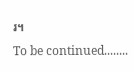រ។
To be continued........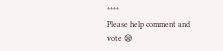****
Please help comment and vote 😪